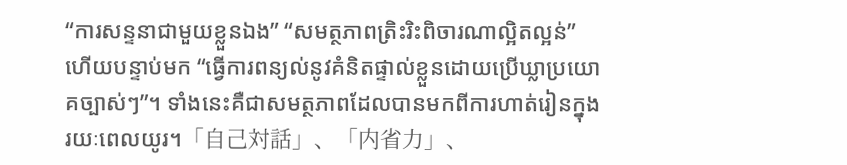“ការសន្ទនាជាមួយខ្លួនឯង” “សមត្ថភាពត្រិះរិះពិចារណាល្អិតល្អន់” ហើយបន្ទាប់មក “ធ្វើការពន្យល់នូវគំនិតផ្ទាល់ខ្លួនដោយប្រើឃ្លាប្រយោគច្បាស់ៗ”។ ទាំងនេះគឺជាសមត្ថភាពដែលបានមកពីការហាត់រៀនក្នុងរយៈពេលយូរ។「自己対話」、「内省力」、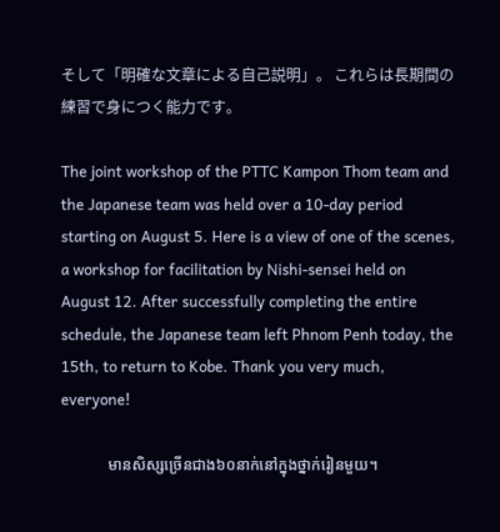そして「明確な文章による自己説明」。 これらは長期間の練習で身につく能力です。

The joint workshop of the PTTC Kampon Thom team and the Japanese team was held over a 10-day period starting on August 5. Here is a view of one of the scenes, a workshop for facilitation by Nishi-sensei held on August 12. After successfully completing the entire schedule, the Japanese team left Phnom Penh today, the 15th, to return to Kobe. Thank you very much, everyone!

            មានសិស្សច្រើនជាង៦០នាក់នៅក្នុងថ្នាក់រៀនមួយ។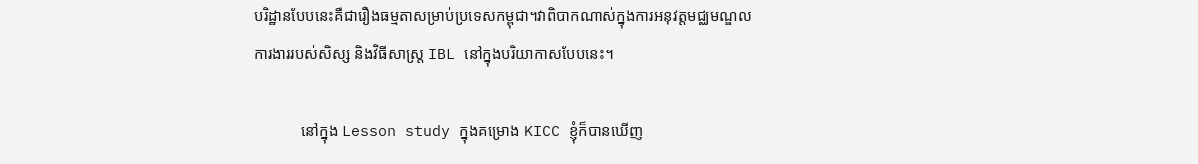បរិដ្ឋានបែបនេះគឺជារឿងធម្មតាសម្រាប់ប្រទេសកម្ពុជា។វាពិបាកណាស់ក្នុងការអនុវត្តមជ្ឈមណ្ឌលការងាររបស់សិស្ស និងវិធីសាស្រ្ត IBL នៅក្នុងបរិយាកាសបែបនេះ។

            នៅក្នុង Lesson study ក្នុងគម្រោង KICC ខ្ញុំក៏បានឃើញ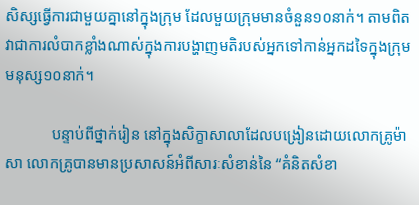សិស្សធ្វើការជាមួយគ្នានៅក្នុងក្រុម ដែលមួយក្រុមមានចំនួន១០នាក់។ តាមពិតវាជាការលំបាកខ្លាំងណាស់ក្នុងការបង្ហាញមតិរបស់អ្នកទៅកាន់អ្នកដទៃក្នុងក្រុមមនុស្ស១០នាក់។

            បន្ទាប់ពីថ្នាក់រៀន នៅក្នុងសិក្ខាសាលាដែលបង្រៀនដោយលោកគ្រូម៉ាសា លោកគ្រូបានមានប្រសាសន៍អំពីសារៈសំខាន់នៃ “គំនិតសំខា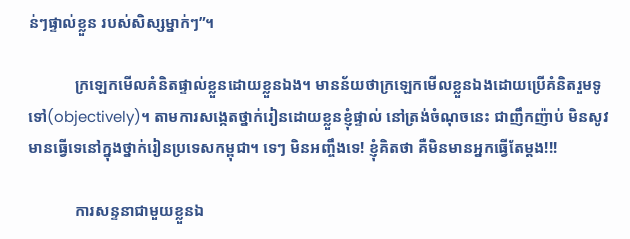ន់ៗផ្ទាល់ខ្លួន របស់សិស្សម្នាក់ៗ”។

            ក្រឡេកមើលគំនិតផ្ទាល់ខ្លួនដោយខ្លួនឯង។ មានន័យថាក្រឡេកមើលខ្លួនឯងដោយប្រើគំនិតរួមទូទៅ(objectively)។ តាមការសង្កេតថ្នាក់រៀនដោយខ្លួនខ្ញុំផ្ទាល់ នៅត្រង់ចំណុចនេះ ជាញឹកញ៉ាប់ មិនសូវមានធ្វើទេនៅក្នុងថ្នាក់រៀនប្រទេសកម្ពុជា។ ទេៗ មិនអញ្ចឹងទេ! ខ្ញុំគិតថា គឺមិនមានអ្នកធ្វើតែម្ដង!!!

            ការសន្ទនាជាមួយខ្លួនឯ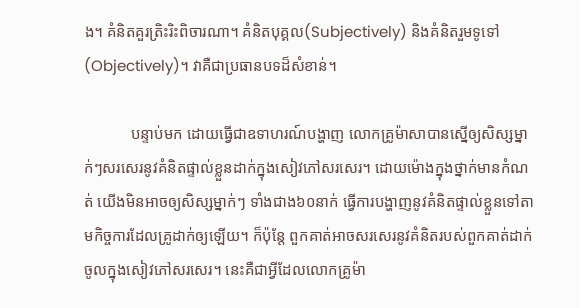ង។ គំនិតគួរត្រិះរិះពិចារណា។ គំនិតបុគ្គល(Subjectively) និងគំនិតរួមទូទៅ (Objectively)។ វាគឺជាប្រធានបទដ៏សំខាន់។

            បន្ទាប់មក ដោយធ្វើជាឧទាហរណ៍បង្ហាញ លោកគ្រូម៉ាសាបានស្នើឲ្យសិស្សម្នាក់ៗសរសេរនូវគំនិតផ្ទាល់ខ្លួនដាក់ក្នុងសៀវភៅសរសេរ។ ដោយម៉ោងក្នុងថ្នាក់មានកំណត់ យើងមិនអាចឲ្យសិស្សម្នាក់ៗ ទាំងជាង៦០នាក់ ធ្វើការបង្ហាញនូវគំនិតផ្ទាល់ខ្លួនទៅតាមកិច្ចការដែលគ្រូដាក់ឲ្យឡើយ។ ក៏ប៉ុន្តែ ពួកគាត់អាចសរសេរនូវគំនិតរបស់ពួកគាត់ដាក់ចូលក្នុងសៀវភៅសរសេរ។ នេះគឺជាអ្វីដែលលោកគ្រូម៉ា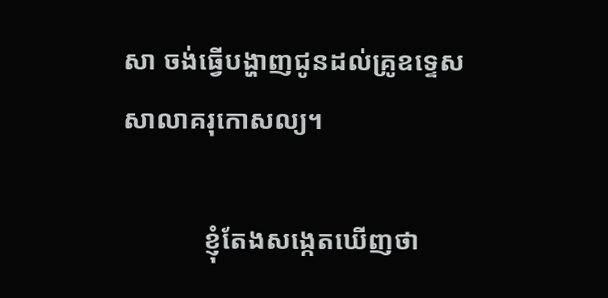សា ចង់ធ្វើបង្ហាញជូនដល់គ្រូឧទ្ទេសសាលាគរុកោសល្យ។

            ខ្ញុំតែងសង្កេតឃើញថា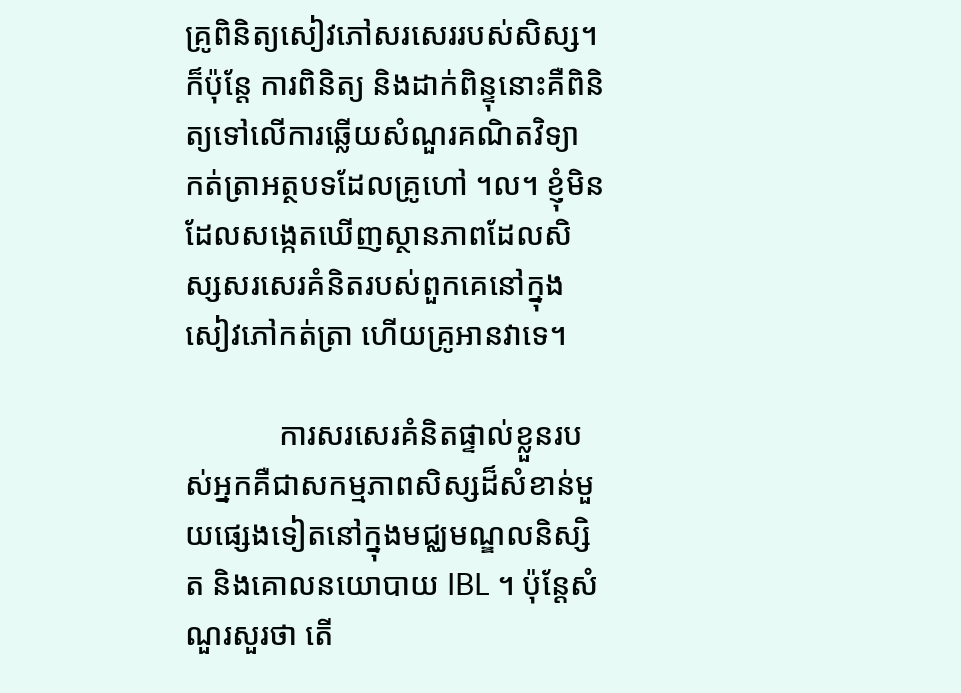គ្រូពិនិត្យសៀវភៅសរសេររបស់សិស្ស។ ក៏ប៉ុន្តែ ការពិនិត្យ និងដាក់ពិន្ទុនោះគឺពិនិត្យទៅលើការឆ្លើយសំណួរគណិតវិទ្យា កត់ត្រាអត្ថបទដែលគ្រូហៅ ។ល។ ខ្ញុំមិនដែលសង្កេតឃើញស្ថានភាពដែលសិស្សសរសេរគំនិតរបស់ពួកគេនៅក្នុងសៀវភៅកត់ត្រា ហើយគ្រូអានវាទេ។

            ការសរសេរគំនិតផ្ទាល់ខ្លួនរបស់អ្នកគឺជាសកម្មភាពសិស្សដ៏សំខាន់មួយផ្សេងទៀតនៅក្នុងមជ្ឈមណ្ឌលនិស្សិត និងគោលនយោបាយ IBL ។ ប៉ុន្តែសំណួរសួរថា តើ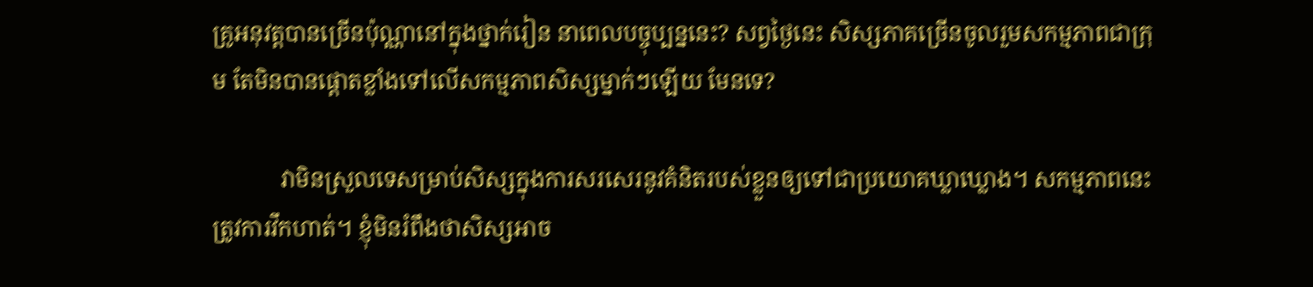គ្រូអនុវត្តបានច្រើនប៉ុណ្ណានៅក្នុងថ្នាក់រៀន នាពេលបច្ចុប្បន្ននេះ? សព្វថ្ងៃនេះ សិស្សភាគច្រើនចូលរួមសកម្មភាពជាក្រុម តែមិនបានផ្ដោតខ្លាំងទៅលើសកម្មភាពសិស្សម្នាក់ៗឡើយ មែនទេ?

            វាមិនស្រួលទេសម្រាប់សិស្សក្នុងការសរសេរនូវគំនិតរបស់ខ្លួនឲ្យទៅជាប្រយោគឃ្លាឃ្លោង។ សកម្មភាពនេះត្រូវការវឹកហាត់។ ខ្ញុំមិនរំពឹងថាសិស្សអាច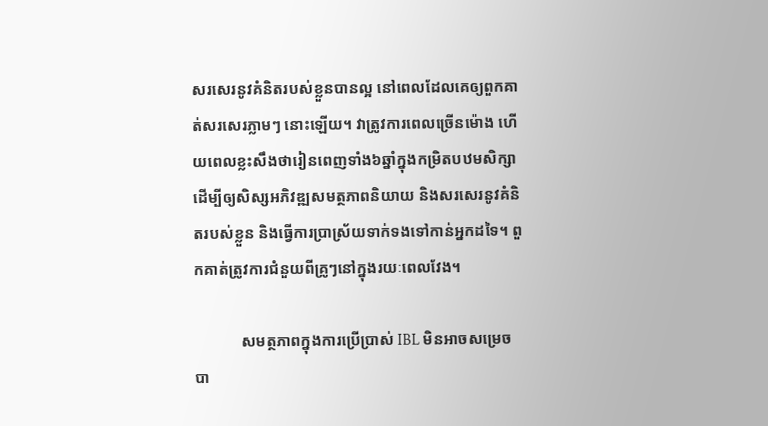សរសេរនូវគំនិតរបស់ខ្លួនបានល្អ នៅពេលដែលគេឲ្យពួកគាត់សរសេរភ្លាមៗ នោះឡើយ។ វាត្រូវការពេលច្រើនម៉ោង ហើយពេលខ្លះសឹងថារៀនពេញទាំង៦ឆ្នាំក្នុងកម្រិតបឋមសិក្សា ដើម្បីឲ្យសិស្សអភិវឌ្ឍសមត្ថភាពនិយាយ និងសរសេរនូវគំនិតរបស់ខ្លួន និងធ្វើការប្រាស្រ័យទាក់ទងទៅកាន់អ្នកដទៃ។ ពួកគាត់ត្រូវការជំនួយពីគ្រូៗនៅក្នុងរយៈពេលវែង។

            សមត្ថភាពក្នុងការប្រើប្រាស់ IBL មិនអាចសម្រេចបា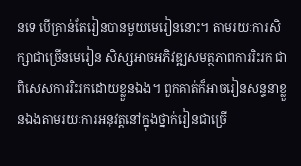នទេ បើគ្រាន់តែរៀនបានមួយមេរៀននោះ។ តាមរយៈការសិក្សាជាច្រើនមេរៀន សិស្សអាចអភិវឌ្ឍសមត្ថភាពការរិះរក ជាពិសេសការរិះរកដោយខ្លួនឯង។ ពួកគាត់ក៏អាចរៀនសន្ទនាខ្លួនឯងតាមរយៈការអនុវត្តនៅក្នុងថ្នាក់រៀនជាច្រើ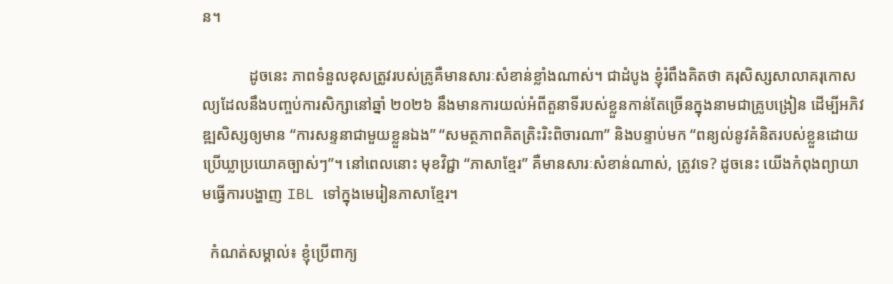ន។

            ដូចនេះ ភាពទំនួលខុសត្រូវរបស់គ្រូគឺមានសារៈសំខាន់ខ្លាំងណាស់។ ជាដំបូង ខ្ញុំរំពឹងគិតថា គរុសិស្សសាលាគរុកោសល្យដែលនឹងបញ្ចប់ការសិក្សានៅឆ្នាំ ២០២៦ នឹងមានការយល់អំពីតួនាទីរបស់ខ្លួនកាន់តែច្រើនក្នុងនាមជាគ្រូបង្រៀន ដើម្បីអភិវឌ្ឍសិស្សឲ្យមាន “ការសន្ទនាជាមួយខ្លួនឯង” “សមត្ថភាពគិតត្រិះរិះពិចារណា” និងបន្ទាប់មក “ពន្យល់នូវគំនិតរបស់ខ្លួនដោយប្រើឃ្លាប្រយោគច្បាស់ៗ”។ នៅពេលនោះ មុខវិជ្ជា “ភាសាខ្មែរ” គឺមានសារៈសំខាន់ណាស់, ត្រូវទេ? ដូចនេះ យើងកំពុងព្យាយាមធ្វើការបង្ហាញ IBL ទៅក្នុងមេរៀនភាសាខ្មែរ។

  កំណត់សម្គាល់៖ ខ្ញុំប្រើពាក្យ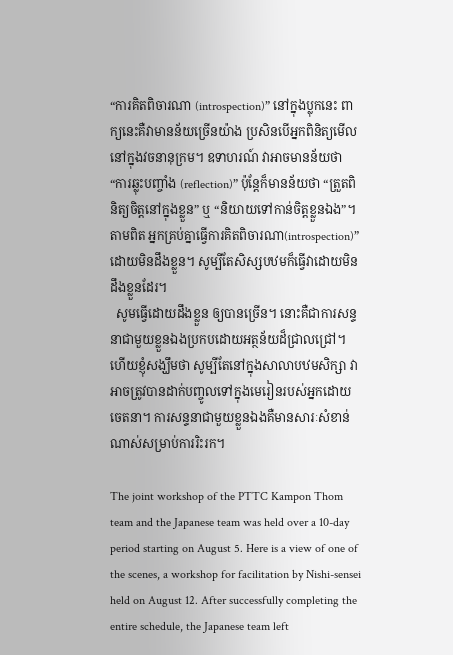“ការគិតពិចារណា (introspection)” នៅក្នុងប្លុកនេះ ពាក្យនេះគឺវាមានន័យច្រើនយ៉ាង ប្រសិនបើអ្នកពិនិត្យមើលនៅក្នុងវចនានុក្រម។ ឧទាហរណ៍ វាអាចមានន័យថា “ការឆ្លុះបញ្ចាំង (reflection)” ប៉ុន្តែក៏មានន័យថា “ត្រួតពិនិត្យចិត្តនៅក្នុងខ្លួន” ឬ “និយាយទៅកាន់ចិត្តខ្លួនឯង”។ តាមពិត អ្នកគ្រប់គ្នាធ្វើការគិតពិចារណា(introspection)” ដោយមិនដឹងខ្លួន។ សូម្បីតែសិស្សបឋមក៏ធ្វើវាដោយមិនដឹងខ្លួនដែរ។
  សូមធ្វើដោយដឹងខ្លួន ឲ្យបានច្រើន។ នោះគឺជាការសន្ទនាជាមួយខ្លួនឯងប្រកបដោយអត្ថន័យដ៏ជ្រាលជ្រៅ។ ហើយខ្ញុំសង្ឃឹមថា សូម្បីតែនៅក្នុងសាលាបឋមសិក្សា វាអាចត្រូវបានដាក់បញ្ចូលទៅក្នុងមេរៀនរបស់អ្នកដោយចេតនា។ ការសន្ទនាជាមួយខ្លួនឯងគឺមានសារៈសំខាន់ណាស់សម្រាប់ការរិះរក។

The joint workshop of the PTTC Kampon Thom team and the Japanese team was held over a 10-day period starting on August 5. Here is a view of one of the scenes, a workshop for facilitation by Nishi-sensei held on August 12. After successfully completing the entire schedule, the Japanese team left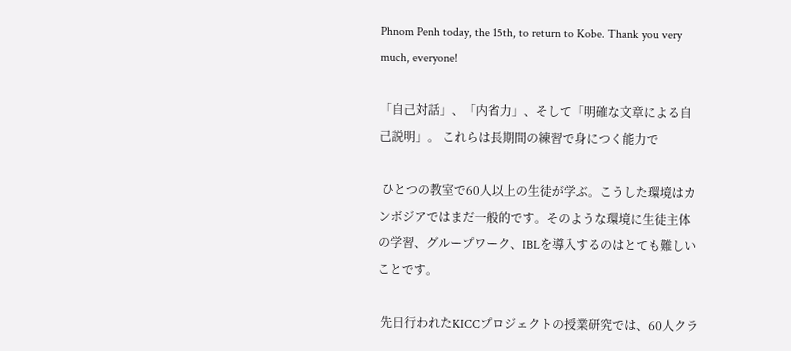Phnom Penh today, the 15th, to return to Kobe. Thank you very much, everyone!

「自己対話」、「内省力」、そして「明確な文章による自己説明」。 これらは長期間の練習で身につく能力で

 ひとつの教室で60人以上の生徒が学ぶ。こうした環境はカンボジアではまだ一般的です。そのような環境に生徒主体の学習、グループワーク、IBLを導入するのはとても難しいことです。

 先日行われたKICCプロジェクトの授業研究では、60人クラ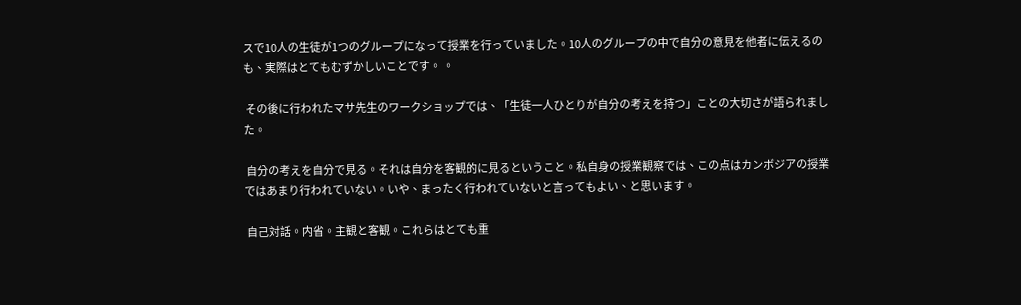スで10人の生徒が1つのグループになって授業を行っていました。10人のグループの中で自分の意見を他者に伝えるのも、実際はとてもむずかしいことです。 。

 その後に行われたマサ先生のワークショップでは、「生徒一人ひとりが自分の考えを持つ」ことの大切さが語られました。

 自分の考えを自分で見る。それは自分を客観的に見るということ。私自身の授業観察では、この点はカンボジアの授業ではあまり行われていない。いや、まったく行われていないと言ってもよい、と思います。

 自己対話。内省。主観と客観。これらはとても重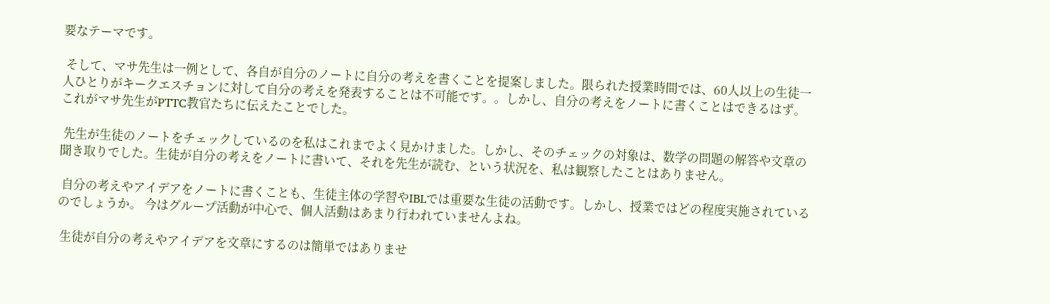要なテーマです。

 そして、マサ先生は一例として、各自が自分のノートに自分の考えを書くことを提案しました。限られた授業時間では、60人以上の生徒一人ひとりがキークエスチョンに対して自分の考えを発表することは不可能です。。しかし、自分の考えをノートに書くことはできるはず。これがマサ先生がPTTC教官たちに伝えたことでした。

 先生が生徒のノートをチェックしているのを私はこれまでよく見かけました。しかし、そのチェックの対象は、数学の問題の解答や文章の聞き取りでした。生徒が自分の考えをノートに書いて、それを先生が読む、という状況を、私は観察したことはありません。

 自分の考えやアイデアをノートに書くことも、生徒主体の学習やIBLでは重要な生徒の活動です。しかし、授業ではどの程度実施されているのでしょうか。 今はグループ活動が中心で、個人活動はあまり行われていませんよね。

 生徒が自分の考えやアイデアを文章にするのは簡単ではありませ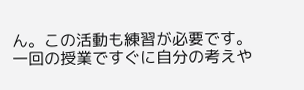ん。この活動も練習が必要です。一回の授業ですぐに自分の考えや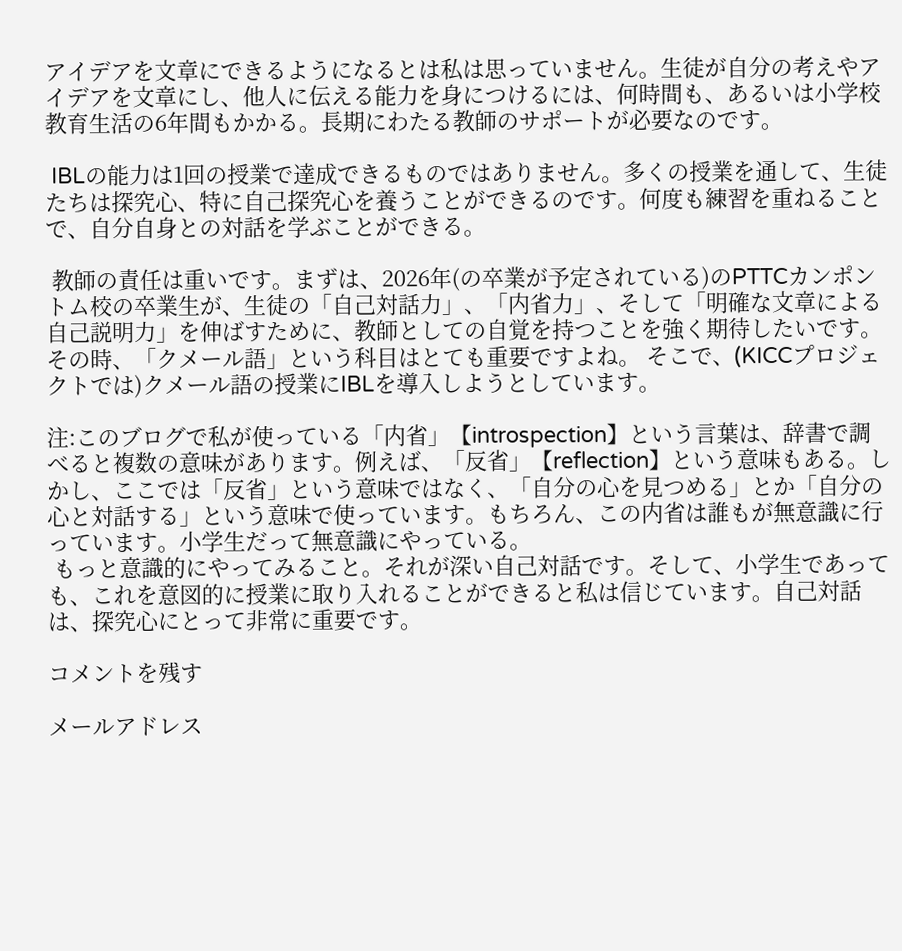アイデアを文章にできるようになるとは私は思っていません。生徒が自分の考えやアイデアを文章にし、他人に伝える能力を身につけるには、何時間も、あるいは小学校教育生活の6年間もかかる。長期にわたる教師のサポートが必要なのです。

 IBLの能力は1回の授業で達成できるものではありません。多くの授業を通して、生徒たちは探究心、特に自己探究心を養うことができるのです。何度も練習を重ねることで、自分自身との対話を学ぶことができる。

 教師の責任は重いです。まずは、2026年(の卒業が予定されている)のPTTCカンポントム校の卒業生が、生徒の「自己対話力」、「内省力」、そして「明確な文章による自己説明力」を伸ばすために、教師としての自覚を持つことを強く期待したいです。その時、「クメール語」という科目はとても重要ですよね。 そこで、(KICCプロジェクトでは)クメール語の授業にIBLを導入しようとしています。

注:このブログで私が使っている「内省」【introspection】という言葉は、辞書で調べると複数の意味があります。例えば、「反省」【reflection】という意味もある。しかし、ここでは「反省」という意味ではなく、「自分の心を見つめる」とか「自分の心と対話する」という意味で使っています。もちろん、この内省は誰もが無意識に行っています。小学生だって無意識にやっている。
 もっと意識的にやってみること。それが深い自己対話です。そして、小学生であっても、これを意図的に授業に取り入れることができると私は信じています。自己対話は、探究心にとって非常に重要です。

コメントを残す

メールアドレス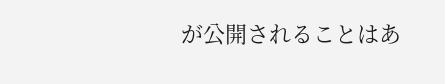が公開されることはあ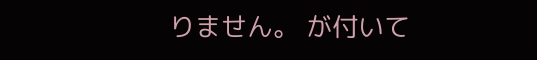りません。 が付いて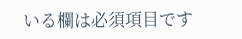いる欄は必須項目です